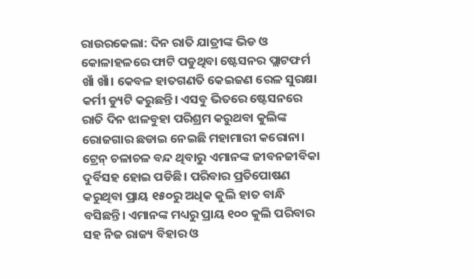ରାଉରକେଲା: ଦିନ ରାତି ଯାତ୍ରୀଙ୍କ ଭିଡ ଓ କୋଳାହଳରେ ଫାଟି ପଡୁଥିବା ଷ୍ଟେସନର ପ୍ଲାଟଫର୍ମ ଖାଁ ଖାଁ। କେବଳ ହାତଗଣତି କେଇଜଣ ରେଳ ସୁରକ୍ଷା କର୍ମୀ ଡ୍ୟୁଟି କରୁଛନ୍ତି। ଏସବୁ ଭିତରେ ଷ୍ଟେସନରେ ରାତି ଦିନ ଝାଳବୁହା ପରିଶ୍ରମ କରୁଥବା କୁଲିଙ୍କ ରୋଜଗାର ଛଡାଇ ନେଇଛି ମହାମାରୀ କରୋନା। ଟ୍ରେନ୍ ଚଳାଚଳ ବନ୍ଦ ଥିବାରୁ ଏମାନଙ୍କ ଜୀବନଜୀବିକା ଦୁର୍ବିସହ ହୋଇ ପଡିଛି। ପରିବାର ପ୍ରତିପୋଷଣ କରୁଥିବା ପ୍ରାୟ ୧୫୦ରୁ ଅଧିକ କୁଲି ହାତ ବାନ୍ଧି ବସିଛନ୍ତି। ଏମାନଙ୍କ ମଧ୍ୟରୁ ପ୍ରାୟ ୧୦୦ କୁଲି ପରିବାର ସହ ନିଜ ରାଜ୍ୟ ବିହାର ଓ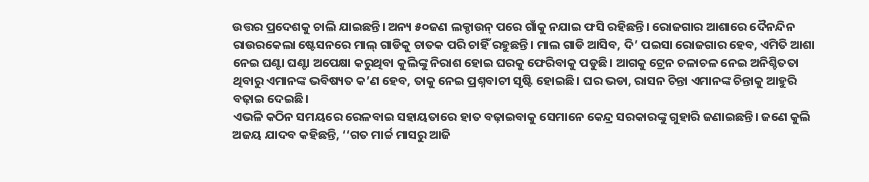ଉତ୍ତର ପ୍ରଦେଶକୁ ଚାଲି ଯାଇଛନ୍ତି। ଅନ୍ୟ ୫୦ଜଣ ଲକ୍ଡାଉନ୍ ପରେ ଗାଁକୁ ନଯାଇ ଫସି ରହିଛନ୍ତି। ରୋଜଗାର ଆଶାରେ ଦୈନନ୍ଦିନ ରାଉରକେଲା ଷ୍ଟେସନରେ ମାଲ୍ ଗାଡିକୁ ଚାତକ ପରି ଚାହିଁ ରହୁଛନ୍ତି। ମାଲ ଗାଡି ଆସିବ, ଦି’ ପଇସା ରୋଜଗାର ହେବ, ଏମିତି ଆଶା ନେଇ ଘଣ୍ଟା ଘଣ୍ଟା ଅପେକ୍ଷା କରୁଥିବା କୁଲିଙ୍କୁ ନିରାଶ ହୋଇ ଘରକୁ ଫେରିବାକୁ ପଡୁଛି। ଆଗକୁ ଟ୍ରେନ ଚଳାଚଳ ନେଇ ଅନିଶ୍ଚିତତା ଥିବାରୁ ଏମାନଙ୍କ ଭବିଷ୍ୟତ କ’ଣ ହେବ, ତାକୁ ନେଇ ପ୍ରଶ୍ନବାଚୀ ସୃଷ୍ଟି ହୋଇଛି। ଘର ଭଡା, ରାସନ ଚିନ୍ତା ଏମାନଙ୍କ ଚିନ୍ତାକୁ ଆହୁରି ବଢ଼ାଇ ଦେଇଛି।
ଏଭଳି କଠିନ ସମୟରେ ରେଳବାଇ ସହାୟତାରେ ହାତ ବଢ଼ାଇବାକୁ ସେମାନେ କେନ୍ଦ୍ର ସରକାରଙ୍କୁ ଗୁହାରି ଜଣାଇଛନ୍ତି। ଜଣେ କୁଲି ଅଜୟ ଯାଦବ କହିଛନ୍ତି, ‘‘ଗତ ମାର୍ଚ୍ଚ ମାସରୁ ଆଜି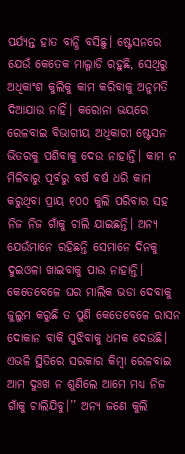ପର୍ଯ୍ୟନ୍ତ ହାତ ବାନ୍ଧି ବସିଛୁ। ଷ୍ଟେସନରେ ଯେଉଁ କେତେକ ମାଲ୍ଗାଡି ରହୁଛି, ସେଥିରୁ ଅଧିକାଂଶ କୁଲିକୁ କାମ କରିବାକୁ ଅନୁମତି ଦିଆଯାଉ ନାହିଁ। କରୋନା ଭୟରେ ରେଳବାଇ ବିଭାଗୀୟ ଅଧିକାରୀ ଷ୍ଟେସନ ଭିତରକୁ ପଶିବାକୁ ଦେଉ ନାହାନ୍ତି। କାମ ନ ମିଳିବାରୁ ପୂର୍ବରୁ ବର୍ଷ ବର୍ଷ ଧରି କାମ କରୁଥିବା ପ୍ରାୟ ୧୦୦ କୁଲି ପରିବାର ସହ ନିଜ ନିଜ ଗାଁକୁ ଚାଲି ଯାଇଛନ୍ତି। ଅନ୍ୟ ଯେଉଁମାନେ ରହିଛନ୍ତି ସେମାନେ ଦିନକୁ ଦୁଇଓଳା ଖାଇବାକୁ ପାଉ ନାହାନ୍ତି। କେତେବେଳେ ଘର ମାଲିକ ଭଡା ଦେବାକୁ ଜୁଲୁମ କରୁଛି ତ ପୁଣି କେତେବେଳେ ରାସନ ଦୋକାନ ବାକି ସୁଝିବାକୁ ଧମକ ଦେଉଛି। ଏଭଳି ସ୍ଥିତିରେ ସରକାର କିମ୍ବା ରେଳବାଇ ଆମ ଦୁଃଖ ନ ଶୁଣିଲେ ଆମେ ମଧ୍ୟ ନିଜ ଗାଁକୁ ଚାଲିଯିବୁ।’’ ଅନ୍ୟ ଜଣେ କୁଲି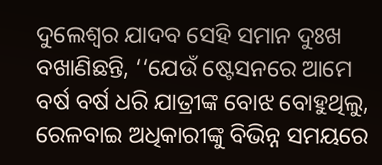ଦୁଲେଶ୍ବର ଯାଦବ ସେହି ସମାନ ଦୁଃଖ ବଖାଣିଛନ୍ତି, ‘‘ଯେଉଁ ଷ୍ଟେସନରେ ଆମେ ବର୍ଷ ବର୍ଷ ଧରି ଯାତ୍ରୀଙ୍କ ବୋଝ ବୋହୁଥିଲୁ, ରେଳବାଇ ଅଧିକାରୀଙ୍କୁ ବିଭିନ୍ନ ସମୟରେ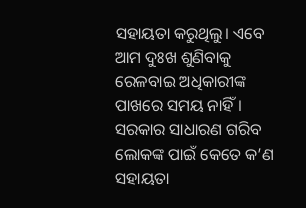ସହାୟତା କରୁଥିଲୁ। ଏବେ ଆମ ଦୁଃଖ ଶୁଣିବାକୁ ରେଳବାଇ ଅଧିକାରୀଙ୍କ ପାଖରେ ସମୟ ନାହିଁ। ସରକାର ସାଧାରଣ ଗରିବ ଲୋକଙ୍କ ପାଇଁ କେତେ କ’ଣ ସହାୟତା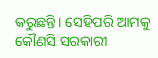କରୁଛନ୍ତି। ସେହିପରି ଆମକୁ କୌଣସି ସରକାରୀ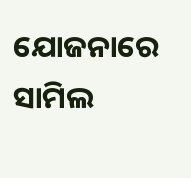ଯୋଜନାରେ ସାମିଲ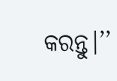କରନ୍ତୁ।’’